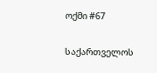ოქმი #67

საქართველოს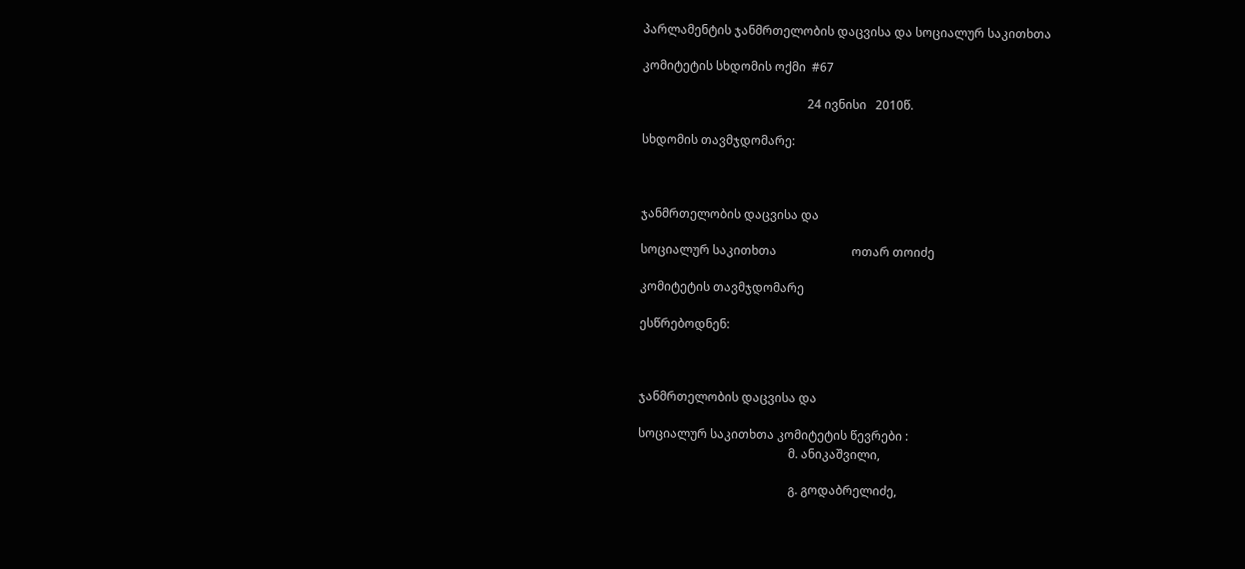პარლამენტის ჯანმრთელობის დაცვისა და სოციალურ საკითხთა

კომიტეტის სხდომის ოქმი  #67

                                                       24 ივნისი   2010წ.

სხდომის თავმჯდომარე:



ჯანმრთელობის დაცვისა და

სოციალურ საკითხთა                         ოთარ თოიძე

კომიტეტის თავმჯდომარე

ესწრებოდნენ:



ჯანმრთელობის დაცვისა და

სოციალურ საკითხთა კომიტეტის წევრები :
                                                  მ. ანიკაშვილი,

                                                  გ. გოდაბრელიძე,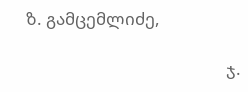ზ. გამცემლიძე,

                                                  ჯ.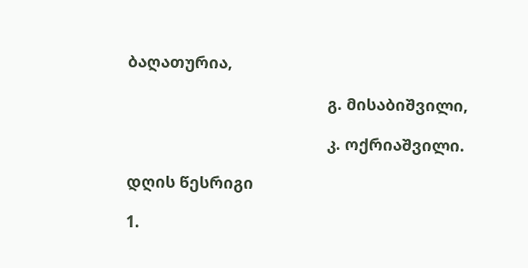ბაღათურია,

                                                  გ. მისაბიშვილი,

                                                  კ. ოქრიაშვილი.

დღის წესრიგი

1.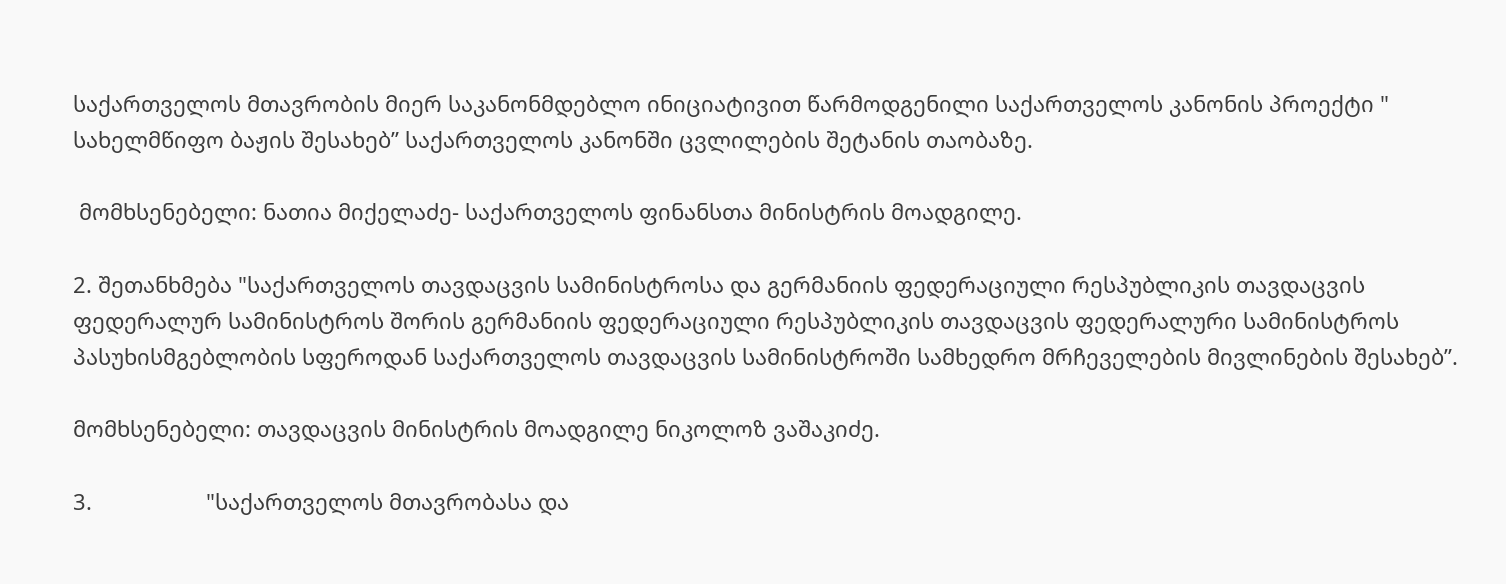საქართველოს მთავრობის მიერ საკანონმდებლო ინიციატივით წარმოდგენილი საქართველოს კანონის პროექტი " სახელმწიფო ბაჟის შესახებ” საქართველოს კანონში ცვლილების შეტანის თაობაზე.

 მომხსენებელი: ნათია მიქელაძე- საქართველოს ფინანსთა მინისტრის მოადგილე.

2. შეთანხმება "საქართველოს თავდაცვის სამინისტროსა და გერმანიის ფედერაციული რესპუბლიკის თავდაცვის ფედერალურ სამინისტროს შორის გერმანიის ფედერაციული რესპუბლიკის თავდაცვის ფედერალური სამინისტროს პასუხისმგებლობის სფეროდან საქართველოს თავდაცვის სამინისტროში სამხედრო მრჩეველების მივლინების შესახებ”.

მომხსენებელი: თავდაცვის მინისტრის მოადგილე ნიკოლოზ ვაშაკიძე.

3.                   "საქართველოს მთავრობასა და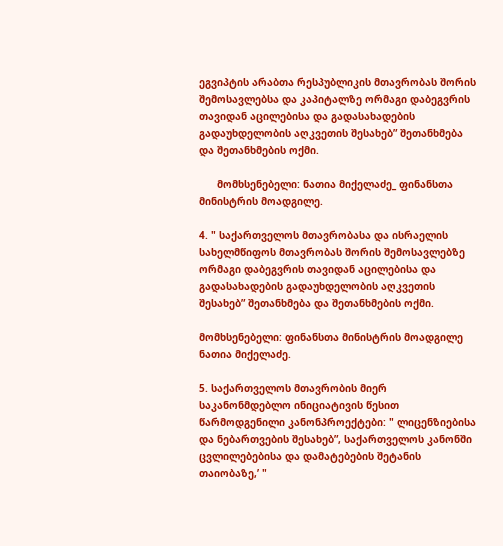ეგვიპტის არაბთა რესპუბლიკის მთავრობას შორის შემოსავლებსა და კაპიტალზე ორმაგი დაბეგვრის თავიდან აცილებისა და გადასახადების გადაუხდელობის აღკვეთის შესახებ” შეთანხმება და შეთანხმების ოქმი.

      მომხსენებელი: ნათია მიქელაძე_ ფინანსთა მინისტრის მოადგილე.

4. " საქართველოს მთავრობასა და ისრაელის სახელმწიფოს მთავრობას შორის შემოსავლებზე ორმაგი დაბეგვრის თავიდან აცილებისა და გადასახადების გადაუხდელობის აღკვეთის შესახებ” შეთანხმება და შეთანხმების ოქმი.

მომხსენებელი: ფინანსთა მინისტრის მოადგილე ნათია მიქელაძე.

5. საქართველოს მთავრობის მიერ საკანონმდებლო ინიციატივის წესით    წარმოდგენილი კანონპროექტები: " ლიცენზიებისა და ნებართვების შესახებ”, საქართველოს კანონში ცვლილებებისა და დამატებების შეტანის თაიობაზე,’ "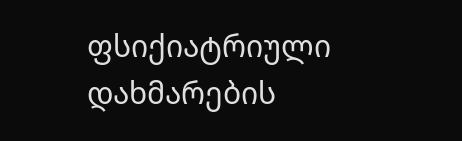ფსიქიატრიული დახმარების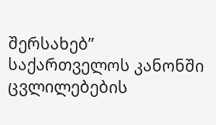შერსახებ” საქართველოს კანონში ცვლილებების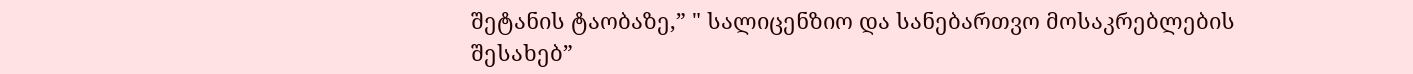შეტანის ტაობაზე,” " სალიცენზიო და სანებართვო მოსაკრებლების შესახებ”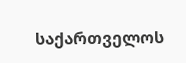საქართველოს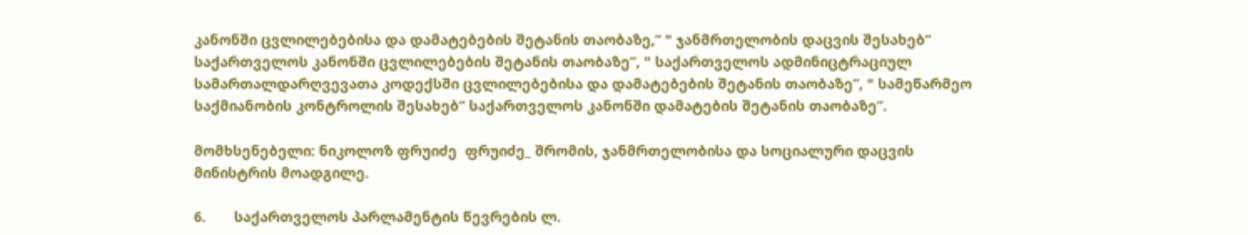კანონში ცვლილებებისა და დამატებების შეტანის თაობაზე,” " ჯანმრთელობის დაცვის შესახებ” საქართველოს კანონში ცვლილებების შეტანის თაობაზე”, " საქართველოს ადმინიცტრაციულ სამართალდარღვევათა კოდექსში ცვლილებებისა და დამატებების შეტანის თაობაზე”, " სამეწარმეო საქმიანობის კონტროლის შესახებ” საქართველოს კანონში დამატების შეტანის თაობაზე”.

მომხსენებელი: ნიკოლოზ ფრუიძე  ფრუიძე_ შრომის, ჯანმრთელობისა და სოციალური დაცვის მინისტრის მოადგილე.

6.       საქართველოს პარლამენტის წევრების ლ.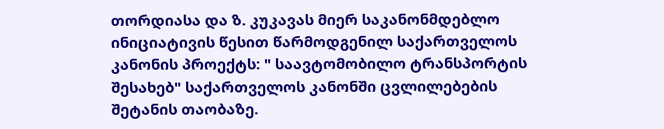თორდიასა და ზ. კუკავას მიერ საკანონმდებლო ინიციატივის წესით წარმოდგენილ საქართველოს კანონის პროექტს: " საავტომობილო ტრანსპორტის შესახებ" საქართველოს კანონში ცვლილებების შეტანის თაობაზე.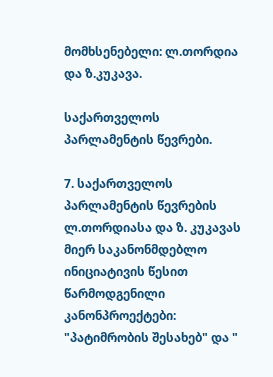მომხსენებელი: ლ.თორდია და ზ.კუკავა.

საქართველოს პარლამენტის წევრები.

7. საქართველოს პარლამენტის წევრების ლ.თორდიასა და ზ. კუკავას მიერ საკანონმდებლო ინიციატივის წესით წარმოდგენილი კანონპროექტები: "პატიმრობის შესახებ" და "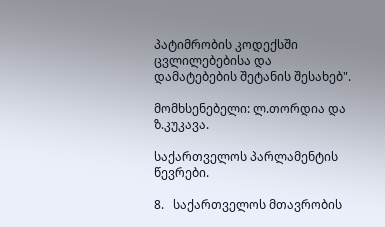პატიმრობის კოდექსში ცვლილებებისა და დამატებების შეტანის შესახებ".

მომხსენებელი: ლ.თორდია და ზ.კუკავა.

საქართველოს პარლამენტის წევრები.

8.   საქართველოს მთავრობის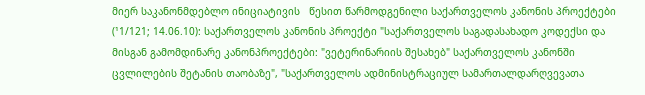მიერ საკანონმდებლო ინიციატივის   წესით წარმოდგენილი საქართველოს კანონის პროექტები (¹1/121; 14.06.10): საქართველოს კანონის პროექტი "საქართველოს საგადასახადო კოდექსი და მისგან გამომდინარე კანონპროექტები: "ვეტერინარიის შესახებ" საქართველოს კანონში ცვლილების შეტანის თაობაზე", "საქართველოს ადმინისტრაციულ სამართალდარღვევათა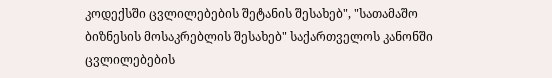კოდექსში ცვლილებების შეტანის შესახებ", "სათამაშო ბიზნესის მოსაკრებლის შესახებ" საქართველოს კანონში ცვლილებების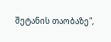შეტანის თაობაზე",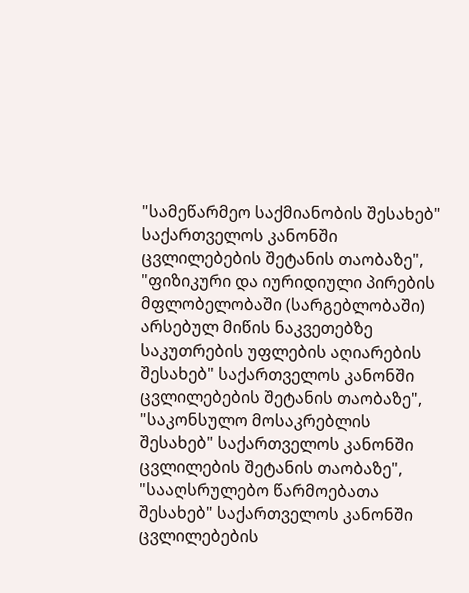"სამეწარმეო საქმიანობის შესახებ" საქართველოს კანონში ცვლილებების შეტანის თაობაზე", "ფიზიკური და იურიდიული პირების მფლობელობაში (სარგებლობაში) არსებულ მიწის ნაკვეთებზე საკუთრების უფლების აღიარების შესახებ" საქართველოს კანონში ცვლილებების შეტანის თაობაზე", "საკონსულო მოსაკრებლის შესახებ" საქართველოს კანონში ცვლილების შეტანის თაობაზე", "სააღსრულებო წარმოებათა შესახებ" საქართველოს კანონში ცვლილებების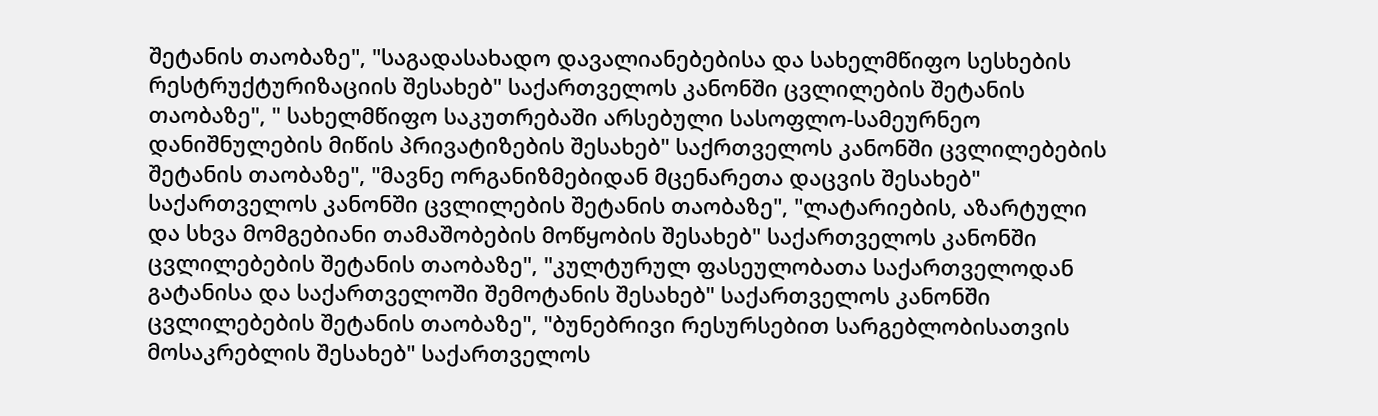შეტანის თაობაზე", "საგადასახადო დავალიანებებისა და სახელმწიფო სესხების რესტრუქტურიზაციის შესახებ" საქართველოს კანონში ცვლილების შეტანის თაობაზე", " სახელმწიფო საკუთრებაში არსებული სასოფლო-სამეურნეო დანიშნულების მიწის პრივატიზების შესახებ" საქრთველოს კანონში ცვლილებების შეტანის თაობაზე", "მავნე ორგანიზმებიდან მცენარეთა დაცვის შესახებ" საქართველოს კანონში ცვლილების შეტანის თაობაზე", "ლატარიების, აზარტული და სხვა მომგებიანი თამაშობების მოწყობის შესახებ" საქართველოს კანონში ცვლილებების შეტანის თაობაზე", "კულტურულ ფასეულობათა საქართველოდან გატანისა და საქართველოში შემოტანის შესახებ" საქართველოს კანონში ცვლილებების შეტანის თაობაზე", "ბუნებრივი რესურსებით სარგებლობისათვის მოსაკრებლის შესახებ" საქართველოს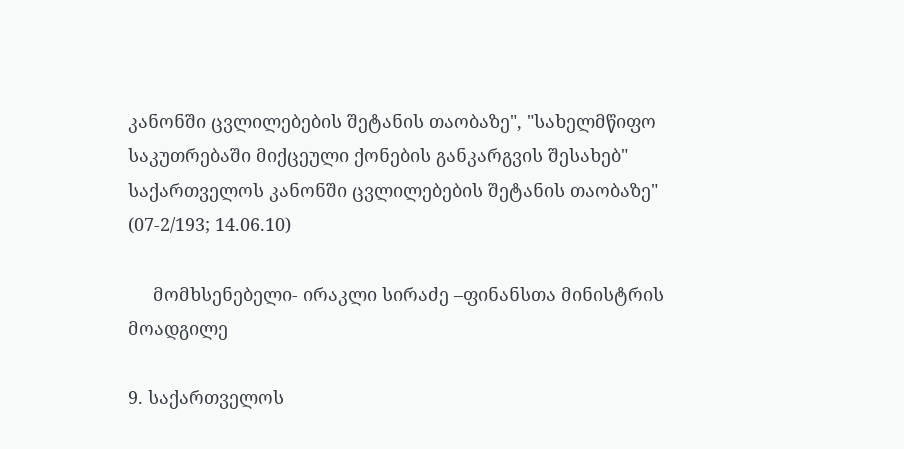კანონში ცვლილებების შეტანის თაობაზე", "სახელმწიფო საკუთრებაში მიქცეული ქონების განკარგვის შესახებ" საქართველოს კანონში ცვლილებების შეტანის თაობაზე" (07-2/193; 14.06.10)

     მომხსენებელი- ირაკლი სირაძე –ფინანსთა მინისტრის მოადგილე

9. საქართველოს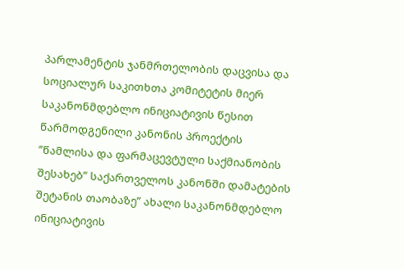პარლამენტის ჯანმრთელობის დაცვისა და სოციალურ საკითხთა კომიტეტის მიერ საკანონმდებლო ინიციატივის წესით წარმოდგენილი კანონის პროექტის ”წამლისა და ფარმაცევტული საქმიანობის შესახებ” საქართველოს კანონში დამატების შეტანის თაობაზე” ახალი საკანონმდებლო ინიციატივის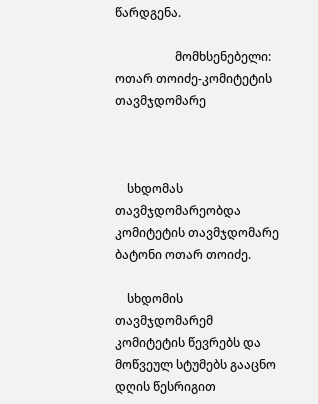წარდგენა.

                    მომხსენებელი: ოთარ თოიძე-კომიტეტის თავმჯდომარე



    სხდომას თავმჯდომარეობდა კომიტეტის თავმჯდომარე ბატონი ოთარ თოიძე.

    სხდომის თავმჯდომარემ კომიტეტის წევრებს და მოწვეულ სტუმებს გააცნო დღის წესრიგით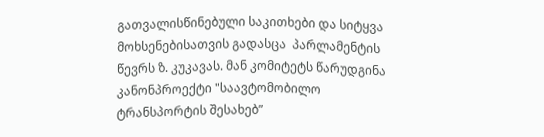გათვალისწინებული საკითხები და სიტყვა მოხსენებისათვის გადასცა  პარლამენტის წევრს ზ. კუკავას. მან კომიტეტს წარუდგინა კანონპროექტი "საავტომობილო ტრანსპორტის შესახებ”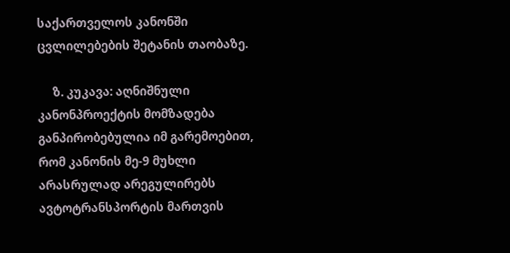საქართველოს კანონში ცვლილებების შეტანის თაობაზე.

     ზ. კუკავა: აღნიშნული კანონპროექტის მომზადება განპირობებულია იმ გარემოებით, რომ კანონის მე-9 მუხლი არასრულად არეგულირებს ავტოტრანსპორტის მართვის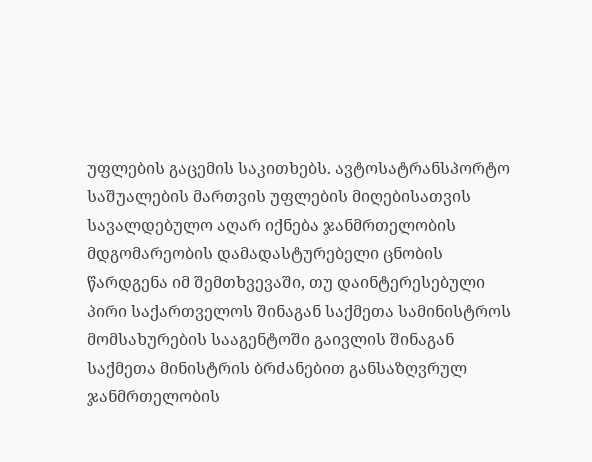უფლების გაცემის საკითხებს. ავტოსატრანსპორტო საშუალების მართვის უფლების მიღებისათვის სავალდებულო აღარ იქნება ჯანმრთელობის მდგომარეობის დამადასტურებელი ცნობის წარდგენა იმ შემთხვევაში, თუ დაინტერესებული პირი საქართველოს შინაგან საქმეთა სამინისტროს მომსახურების სააგენტოში გაივლის შინაგან საქმეთა მინისტრის ბრძანებით განსაზღვრულ ჯანმრთელობის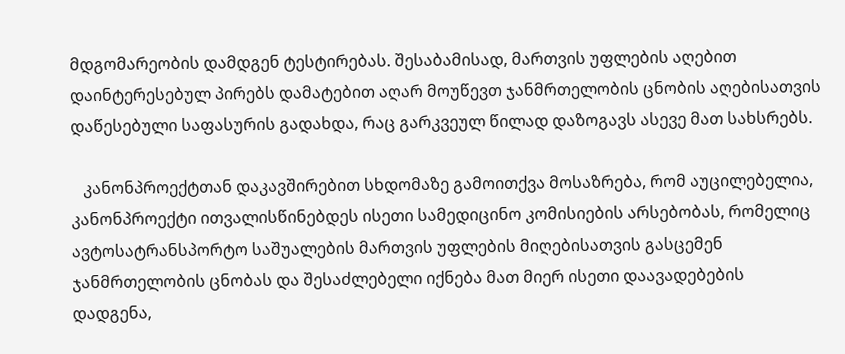მდგომარეობის დამდგენ ტესტირებას. შესაბამისად, მართვის უფლების აღებით დაინტერესებულ პირებს დამატებით აღარ მოუწევთ ჯანმრთელობის ცნობის აღებისათვის დაწესებული საფასურის გადახდა, რაც გარკვეულ წილად დაზოგავს ასევე მათ სახსრებს.

   კანონპროექტთან დაკავშირებით სხდომაზე გამოითქვა მოსაზრება, რომ აუცილებელია, კანონპროექტი ითვალისწინებდეს ისეთი სამედიცინო კომისიების არსებობას, რომელიც ავტოსატრანსპორტო საშუალების მართვის უფლების მიღებისათვის გასცემენ ჯანმრთელობის ცნობას და შესაძლებელი იქნება მათ მიერ ისეთი დაავადებების დადგენა,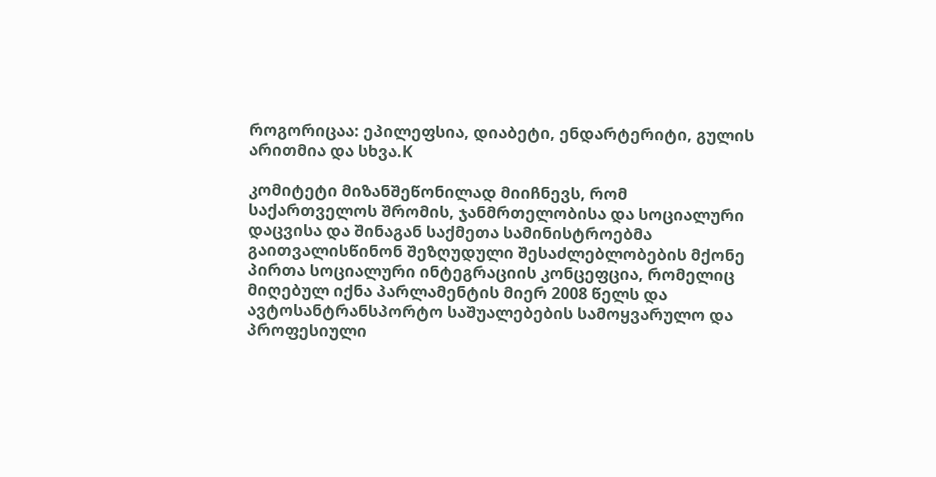როგორიცაა: ეპილეფსია, დიაბეტი, ენდარტერიტი, გულის არითმია და სხვა.K

კომიტეტი მიზანშეწონილად მიიჩნევს, რომ საქართველოს შრომის, ჯანმრთელობისა და სოციალური დაცვისა და შინაგან საქმეთა სამინისტროებმა გაითვალისწინონ შეზღუდული შესაძლებლობების მქონე პირთა სოციალური ინტეგრაციის კონცეფცია, რომელიც მიღებულ იქნა პარლამენტის მიერ 2008 წელს და ავტოსანტრანსპორტო საშუალებების სამოყვარულო და პროფესიული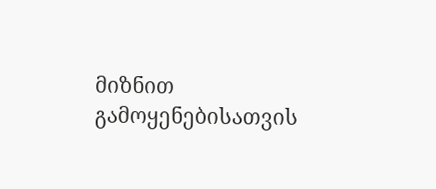მიზნით გამოყენებისათვის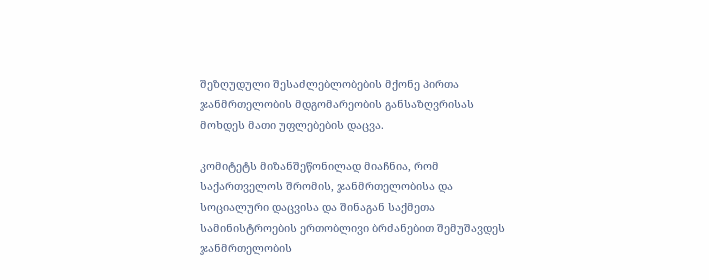შეზღუდული შესაძლებლობების მქონე პირთა ჯანმრთელობის მდგომარეობის განსაზღვრისას მოხდეს მათი უფლებების დაცვა.

კომიტეტს მიზანშეწონილად მიაჩნია, რომ საქართველოს შრომის, ჯანმრთელობისა და სოციალური დაცვისა და შინაგან საქმეთა სამინისტროების ერთობლივი ბრძანებით შემუშავდეს ჯანმრთელობის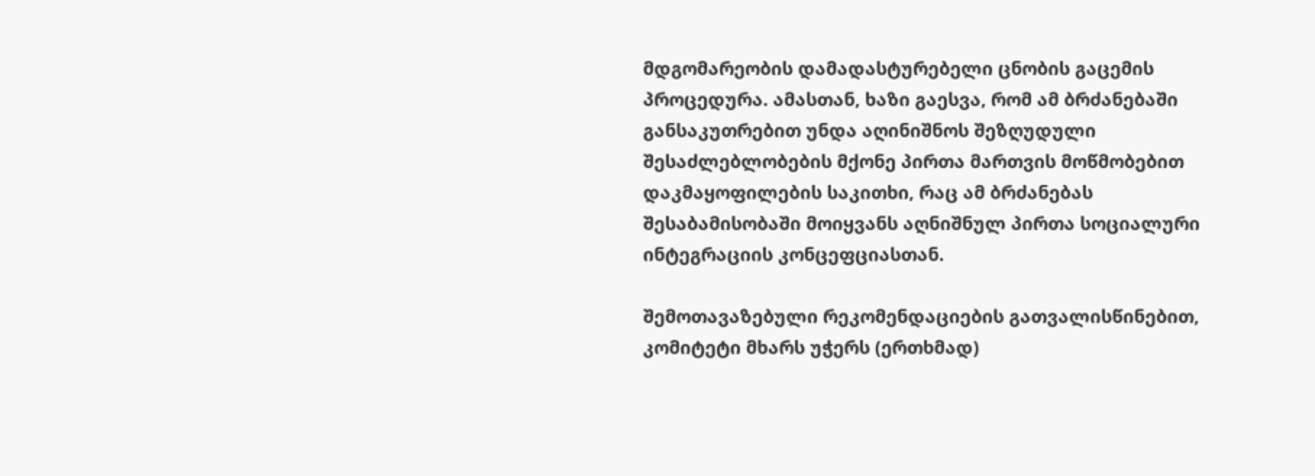მდგომარეობის დამადასტურებელი ცნობის გაცემის პროცედურა. ამასთან, ხაზი გაესვა, რომ ამ ბრძანებაში განსაკუთრებით უნდა აღინიშნოს შეზღუდული შესაძლებლობების მქონე პირთა მართვის მოწმობებით დაკმაყოფილების საკითხი, რაც ამ ბრძანებას შესაბამისობაში მოიყვანს აღნიშნულ პირთა სოციალური ინტეგრაციის კონცეფციასთან.

შემოთავაზებული რეკომენდაციების გათვალისწინებით, კომიტეტი მხარს უჭერს (ერთხმად)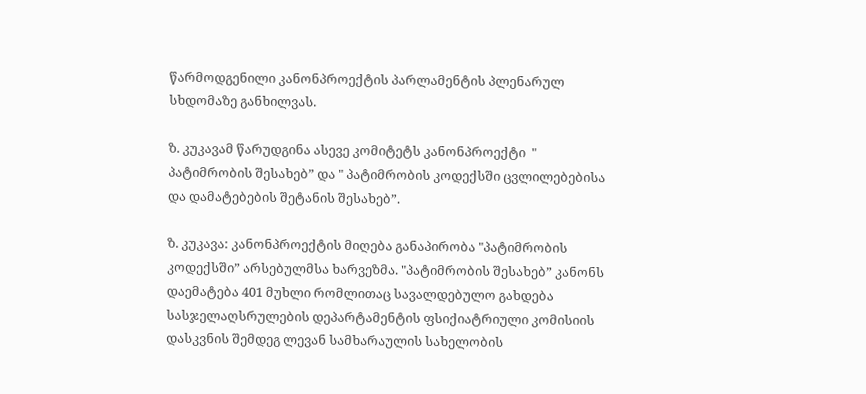წარმოდგენილი კანონპროექტის პარლამენტის პლენარულ სხდომაზე განხილვას.

ზ. კუკავამ წარუდგინა ასევე კომიტეტს კანონპროექტი  " პატიმრობის შესახებ” და " პატიმრობის კოდექსში ცვლილებებისა და დამატებების შეტანის შესახებ”.

ზ. კუკავა: კანონპროექტის მიღება განაპირობა "პატიმრობის კოდექსში” არსებულმსა ხარვეზმა. "პატიმრობის შესახებ” კანონს დაემატება 401 მუხლი რომლითაც სავალდებულო გახდება სასჯელაღსრულების დეპარტამენტის ფსიქიატრიული კომისიის დასკვნის შემდეგ ლევან სამხარაულის სახელობის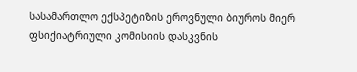სასამართლო ექსპეტიზის ეროვნული ბიუროს მიერ ფსიქიატრიული კომისიის დასკვნის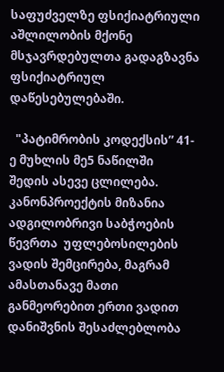საფუძველზე ფსიქიატრიული აშლილობის მქონე მსჯავრდებულთა გადაგზავნა ფსიქიატრიულ დაწესებულებაში.

  "პატიმრობის კოდექსის” 41-ე მუხლის მე5 ნაწილში  შედის ასევე ცლილება. კანონპროექტის მიზანია ადგილობრივი საბჭოების წევრთა  უფლებოსილების  ვადის შემცირება, მაგრამ ამასთანავე მათი განმეორებით ერთი ვადით დანიშვნის შესაძლებლობა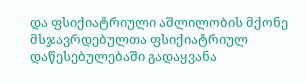და ფსიქიატრიული აშლილობის მქონე მსჯავრდებულთა ფსიქიატრიულ დაწესებულებაში გადაყვანა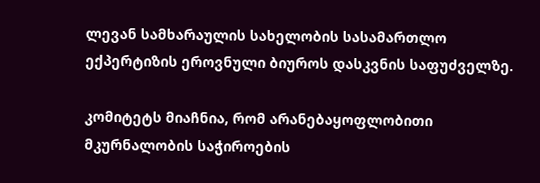ლევან სამხარაულის სახელობის სასამართლო ექპერტიზის ეროვნული ბიუროს დასკვნის საფუძველზე.

კომიტეტს მიაჩნია, რომ არანებაყოფლობითი მკურნალობის საჭიროების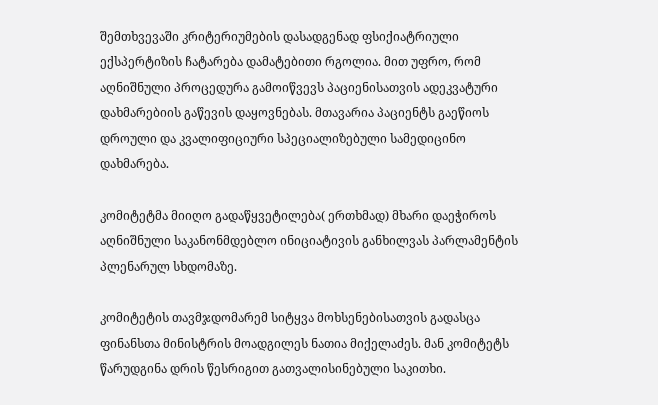შემთხვევაში კრიტერიუმების დასადგენად ფსიქიატრიული ექსპერტიზის ჩატარება დამატებითი რგოლია. მით უფრო, რომ აღნიშნული პროცედურა გამოიწვევს პაციენისათვის ადეკვატური დახმარებიის გაწევის დაყოვნებას. მთავარია პაციენტს გაეწიოს დროული და კვალიფიციური სპეციალიზებული სამედიცინო დახმარება.

კომიტეტმა მიიღო გადაწყვეტილება( ერთხმად) მხარი დაეჭიროს აღნიშნული საკანონმდებლო ინიციატივის განხილვას პარლამენტის პლენარულ სხდომაზე.

კომიტეტის თავმჯდომარემ სიტყვა მოხსენებისათვის გადასცა ფინანსთა მინისტრის მოადგილეს ნათია მიქელაძეს. მან კომიტეტს წარუდგინა დრის წესრიგით გათვალისინებული საკითხი.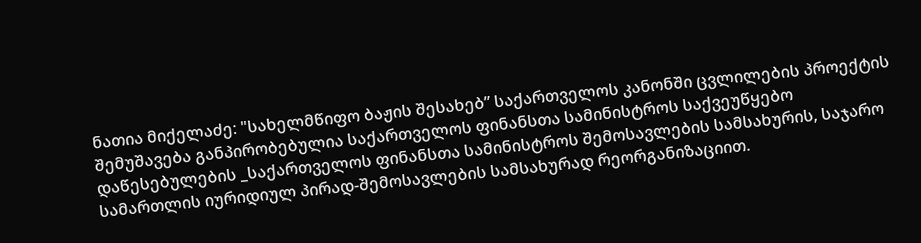ნათია მიქელაძე: "სახელმწიფო ბაჟის შესახებ” საქართველოს კანონში ცვლილების პროექტის შემუშავება განპირობებულია საქართველოს ფინანსთა სამინისტროს საქვეუწყებო დაწესებულების _საქართველოს ფინანსთა სამინისტროს შემოსავლების სამსახურის, საჯარო სამართლის იურიდიულ პირად-შემოსავლების სამსახურად რეორგანიზაციით.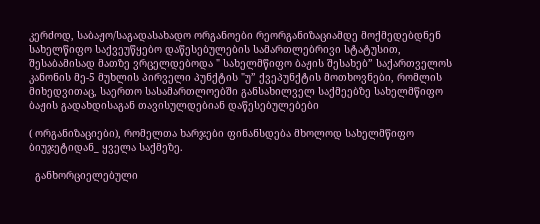კერძოდ, საბაჟო/საგადასახადო ორგანოები რეორგანიზაციამდე მოქმედებდნენ სახელწიფო საქვეუწყებო დაწესებულების სამართლებრივი სტატუსით, შესაბამისად მათზე ვრცელდებოდა " სახელმწიფო ბაჟის შესახებ” საქართველოს კანონის მე-5 მუხლის პირველი პუნქტის "უ” ქვეპუნქტის მოთხოვნები, რომლის მიხედვითაც, საერთო სასამართლოებში განსახილველ საქმეებზე სახელმწიფო ბაჟის გადახდისაგან თავისულდებიან დაწესებულებები

( ორგანიზაციები), რომელთა ხარჯები ფინანსდება მხოლოდ სახელმწიფო ბიუჯეტიდან_ ყველა საქმეზე.

  განხორციელებული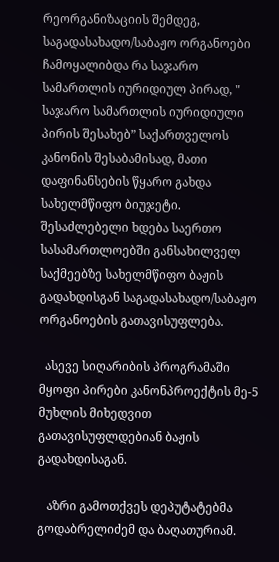რეორგანიზაციის შემდეგ, საგადასახადო/საბაჟო ორგანოები ჩამოყალიბდა რა საჯარო სამართლის იურიდიულ პირად, " საჯარო სამართლის იურიდიული პირის შესახებ” საქართველოს კანონის შესაბამისად, მათი დაფინანსების წყარო გახდა სახელმწიფო ბიუჯეტი. შესაძლებელი ხდება საერთო სასამართლოებში განსახილველ საქმეებზე სახელმწიფო ბაჟის გადახდისგან საგადასახადო/საბაჟო ორგანოების გათავისუფლება.

  ასევე სიღარიბის პროგრამაში მყოფი პირები კანონპროექტის მე-5 მუხლის მიხედვით გათავისუფლდებიან ბაჟის გადახდისაგან.

   აზრი გამოთქვეს დეპუტატებმა გოდაბრელიძემ და ბაღათურიამ.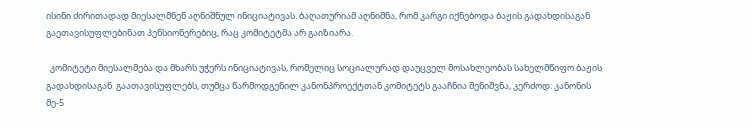ისინი ძირითადად მიესალმნენ აღნიშნულ ინიციატივას. ბაღათურიამ აღნიშნა, რომ კარგი იქნებოდა ბაჟის გადახდისაგან გაეთავისუფლებინათ პენსიონერებიც, რაც კომიტეტმა არ გაიზიარა.

  კომიტეტი მიესალმება და მხარს უჭერს ინიციატივას, რომელიც სოციალურად დაუცველ მოსახლეობას სახელმწიფო ბაჟის გადახდისაგან  გაათავისუფლებს, თუმცა წარმოდგენილ კანონპროექტთან კომიტეტს გააჩნია შენიშვნა, კერძოდ: კანონის მე-5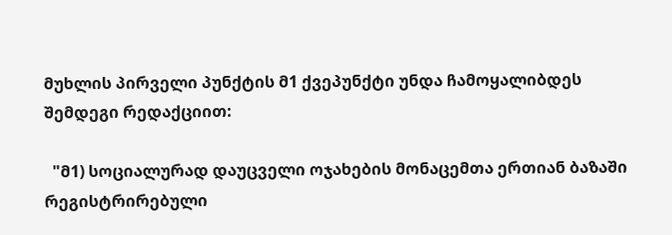მუხლის პირველი პუნქტის მ1 ქვეპუნქტი უნდა ჩამოყალიბდეს შემდეგი რედაქციით:

  "მ1) სოციალურად დაუცველი ოჯახების მონაცემთა ერთიან ბაზაში რეგისტრირებული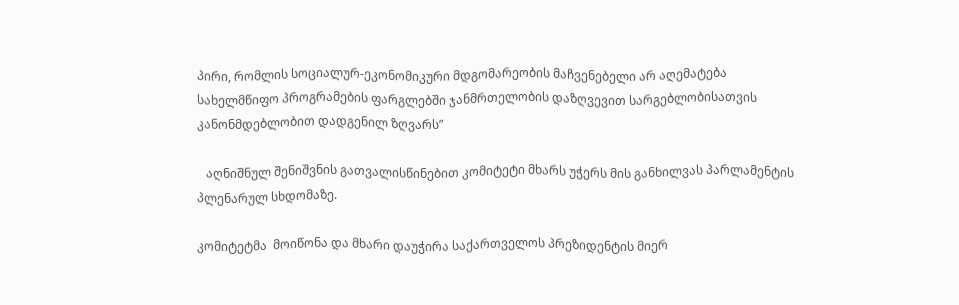პირი, რომლის სოციალურ-ეკონომიკური მდგომარეობის მაჩვენებელი არ აღემატება სახელმწიფო პროგრამების ფარგლებში ჯანმრთელობის დაზღვევით სარგებლობისათვის კანონმდებლობით დადგენილ ზღვარს”

   აღნიშნულ შენიშვნის გათვალისწინებით კომიტეტი მხარს უჭერს მის განხილვას პარლამენტის პლენარულ სხდომაზე.

კომიტეტმა  მოიწონა და მხარი დაუჭირა საქართველოს პრეზიდენტის მიერ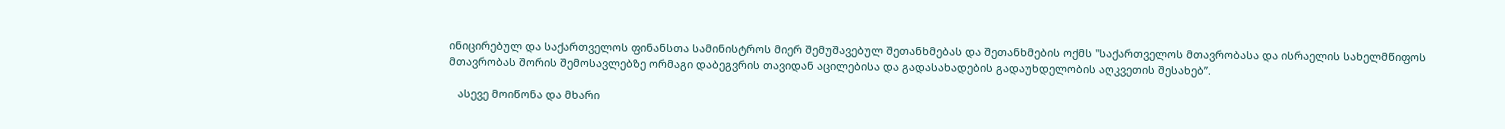ინიცირებულ და საქართველოს ფინანსთა სამინისტროს მიერ შემუშავებულ შეთანხმებას და შეთანხმების ოქმს "საქართველოს მთავრობასა და ისრაელის სახელმწიფოს მთავრობას შორის შემოსავლებზე ორმაგი დაბეგვრის თავიდან აცილებისა და გადასახადების გადაუხდელობის აღკვეთის შესახებ”.

   ასევე მოიწონა და მხარი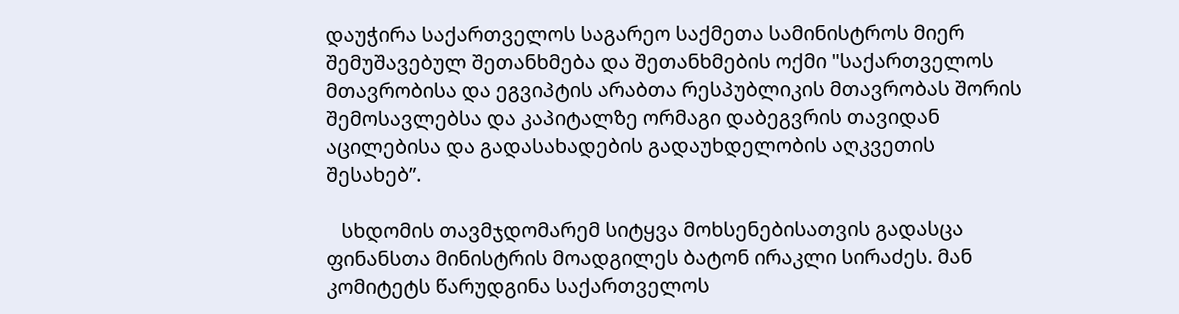დაუჭირა საქართველოს საგარეო საქმეთა სამინისტროს მიერ შემუშავებულ შეთანხმება და შეთანხმების ოქმი "საქართველოს მთავრობისა და ეგვიპტის არაბთა რესპუბლიკის მთავრობას შორის შემოსავლებსა და კაპიტალზე ორმაგი დაბეგვრის თავიდან აცილებისა და გადასახადების გადაუხდელობის აღკვეთის შესახებ”.

   სხდომის თავმჯდომარემ სიტყვა მოხსენებისათვის გადასცა ფინანსთა მინისტრის მოადგილეს ბატონ ირაკლი სირაძეს. მან კომიტეტს წარუდგინა საქართველოს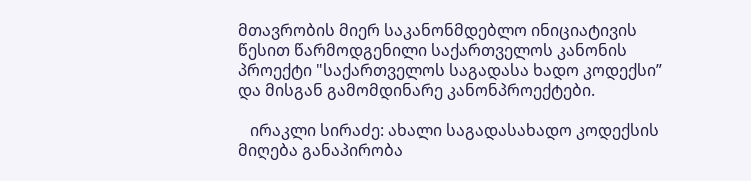მთავრობის მიერ საკანონმდებლო ინიციატივის წესით წარმოდგენილი საქართველოს კანონის პროექტი "საქართველოს საგადასა ხადო კოდექსი” და მისგან გამომდინარე კანონპროექტები.

   ირაკლი სირაძე: ახალი საგადასახადო კოდექსის მიღება განაპირობა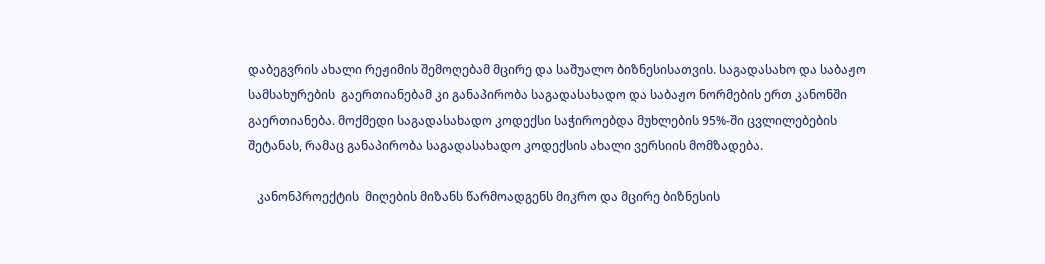დაბეგვრის ახალი რეჟიმის შემოღებამ მცირე და საშუალო ბიზნესისათვის. საგადასახო და საბაჟო სამსახურების  გაერთიანებამ კი განაპირობა საგადასახადო და საბაჟო ნორმების ერთ კანონში გაერთიანება. მოქმედი საგადასახადო კოდექსი საჭიროებდა მუხლების 95%-ში ცვლილებების შეტანას, რამაც განაპირობა საგადასახადო კოდექსის ახალი ვერსიის მომზადება.

   კანონპროექტის  მიღების მიზანს წარმოადგენს მიკრო და მცირე ბიზნესის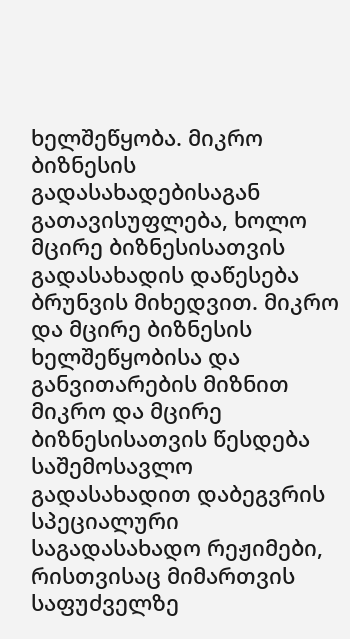ხელშეწყობა. მიკრო ბიზნესის გადასახადებისაგან გათავისუფლება, ხოლო მცირე ბიზნესისათვის გადასახადის დაწესება ბრუნვის მიხედვით. მიკრო და მცირე ბიზნესის ხელშეწყობისა და განვითარების მიზნით მიკრო და მცირე ბიზნესისათვის წესდება საშემოსავლო გადასახადით დაბეგვრის სპეციალური საგადასახადო რეჟიმები, რისთვისაც მიმართვის საფუძველზე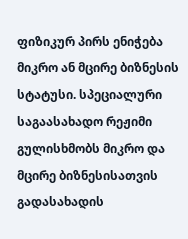ფიზიკურ პირს ენიჭება მიკრო ან მცირე ბიზნესის სტატუსი. სპეციალური საგაასახადო რეჟიმი გულისხმობს მიკრო და მცირე ბიზნესისათვის გადასახადის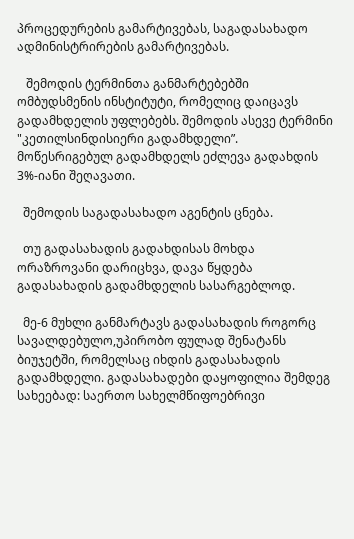პროცედურების გამარტივებას, საგადასახადო ადმინისტრირების გამარტივებას.

   შემოდის ტერმინთა განმარტებებში ომბუდსმენის ინსტიტუტი, რომელიც დაიცავს გადამხდელის უფლებებს. შემოდის ასევე ტერმინი "კეთილსინდისიერი გადამხდელი”. მოწესრიგებულ გადამხდელს ეძლევა გადახდის 3%-იანი შეღავათი.

  შემოდის საგადასახადო აგენტის ცნება.

  თუ გადასახადის გადახდისას მოხდა ორაზროვანი დარიცხვა, დავა წყდება გადასახადის გადამხდელის სასარგებლოდ.

  მე-6 მუხლი განმარტავს გადასახადის როგორც სავალდებულო,უპირობო ფულად შენატანს ბიუჯეტში, რომელსაც იხდის გადასახადის გადამხდელი. გადასახადები დაყოფილია შემდეგ სახეებად: საერთო სახელმწიფოებრივი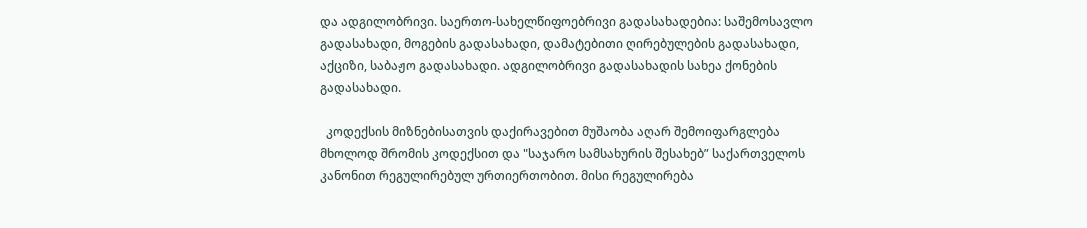და ადგილობრივი. საერთო-სახელწიფოებრივი გადასახადებია: საშემოსავლო გადასახადი, მოგების გადასახადი, დამატებითი ღირებულების გადასახადი, აქციზი, საბაჟო გადასახადი. ადგილობრივი გადასახადის სახეა ქონების გადასახადი.

  კოდექსის მიზნებისათვის დაქირავებით მუშაობა აღარ შემოიფარგლება მხოლოდ შრომის კოდექსით და "საჯარო სამსახურის შესახებ” საქართველოს კანონით რეგულირებულ ურთიერთობით. მისი რეგულირება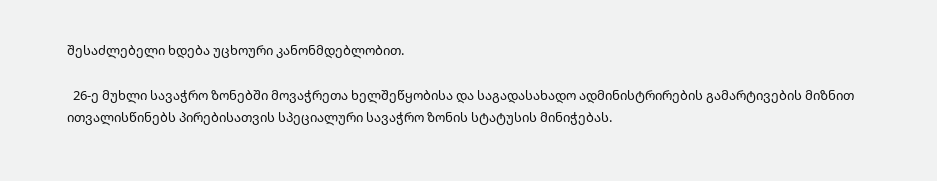შესაძლებელი ხდება უცხოური კანონმდებლობით.

  26-ე მუხლი სავაჭრო ზონებში მოვაჭრეთა ხელშეწყობისა და საგადასახადო ადმინისტრირების გამარტივების მიზნით ითვალისწინებს პირებისათვის სპეციალური სავაჭრო ზონის სტატუსის მინიჭებას.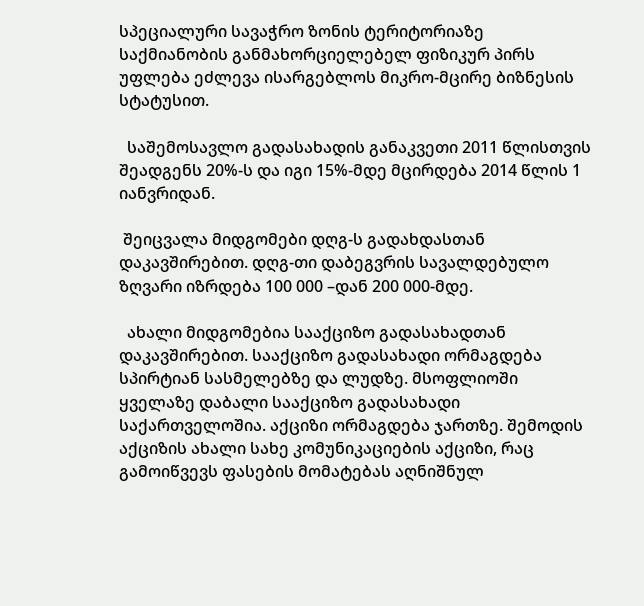სპეციალური სავაჭრო ზონის ტერიტორიაზე საქმიანობის განმახორციელებელ ფიზიკურ პირს უფლება ეძლევა ისარგებლოს მიკრო-მცირე ბიზნესის სტატუსით.

  საშემოსავლო გადასახადის განაკვეთი 2011 წლისთვის შეადგენს 20%-ს და იგი 15%-მდე მცირდება 2014 წლის 1 იანვრიდან.

 შეიცვალა მიდგომები დღგ-ს გადახდასთან დაკავშირებით. დღგ-თი დაბეგვრის სავალდებულო ზღვარი იზრდება 100 000 –დან 200 000-მდე.

  ახალი მიდგომებია სააქციზო გადასახადთან დაკავშირებით. სააქციზო გადასახადი ორმაგდება სპირტიან სასმელებზე და ლუდზე. მსოფლიოში ყველაზე დაბალი სააქციზო გადასახადი საქართველოშია. აქციზი ორმაგდება ჯართზე. შემოდის აქციზის ახალი სახე კომუნიკაციების აქციზი, რაც გამოიწვევს ფასების მომატებას აღნიშნულ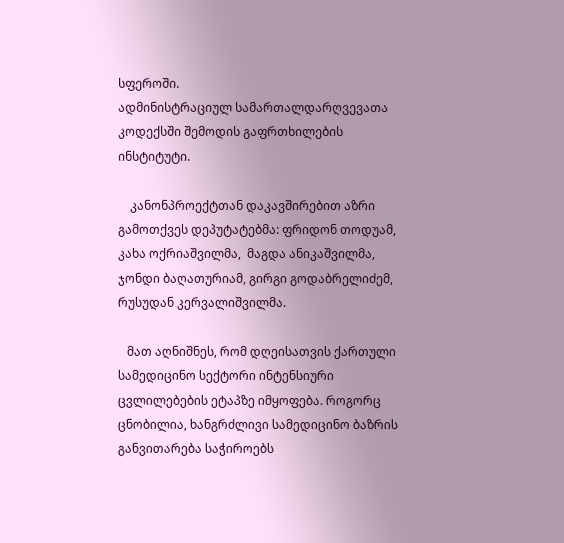სფეროში.                                                                                                                                                                                                                                                                     ადმინისტრაციულ სამართალდარღვევათა კოდექსში შემოდის გაფრთხილების ინსტიტუტი.

    კანონპროექტთან დაკავშირებით აზრი გამოთქვეს დეპუტატებმა: ფრიდონ თოდუამ, კახა ოქრიაშვილმა,  მაგდა ანიკაშვილმა, ჯონდი ბაღათურიამ, გირგი გოდაბრელიძემ, რუსუდან კერვალიშვილმა.

   მათ აღნიშნეს, რომ დღეისათვის ქართული სამედიცინო სექტორი ინტენსიური ცვლილებების ეტაპზე იმყოფება. როგორც ცნობილია, ხანგრძლივი სამედიცინო ბაზრის განვითარება საჭიროებს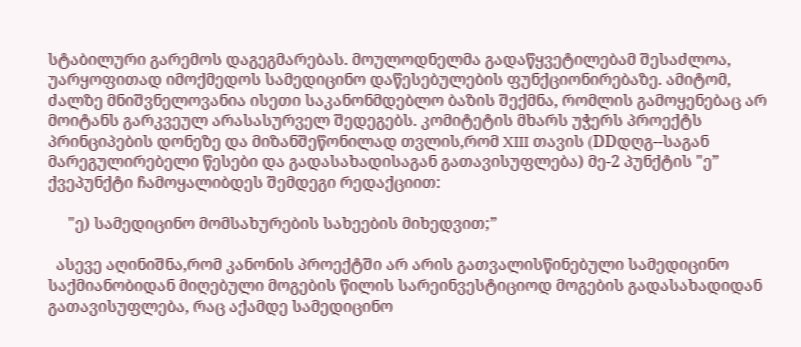სტაბილური გარემოს დაგეგმარებას. მოულოდნელმა გადაწყვეტილებამ შესაძლოა, უარყოფითად იმოქმედოს სამედიცინო დაწესებულების ფუნქციონირებაზე. ამიტომ, ძალზე მნიშვნელოვანია ისეთი საკანონმდებლო ბაზის შექმნა, რომლის გამოყენებაც არ მოიტანს გარკვეულ არასასურველ შედეგებს. კომიტეტის მხარს უჭერს პროექტს პრინციპების დონეზე და მიზანშეწონილად თვლის,რომ XIII თავის (DDდღგ--საგან მარეგულირებელი წესები და გადასახადისაგან გათავისუფლება) მე-2 პუნქტის "ე” ქვეპუნქტი ჩამოყალიბდეს შემდეგი რედაქციით:

     "ე) სამედიცინო მომსახურების სახეების მიხედვით;”

  ასევე აღინიშნა,რომ კანონის პროექტში არ არის გათვალისწინებული სამედიცინო საქმიანობიდან მიღებული მოგების წილის სარეინვესტიციოდ მოგების გადასახადიდან გათავისუფლება, რაც აქამდე სამედიცინო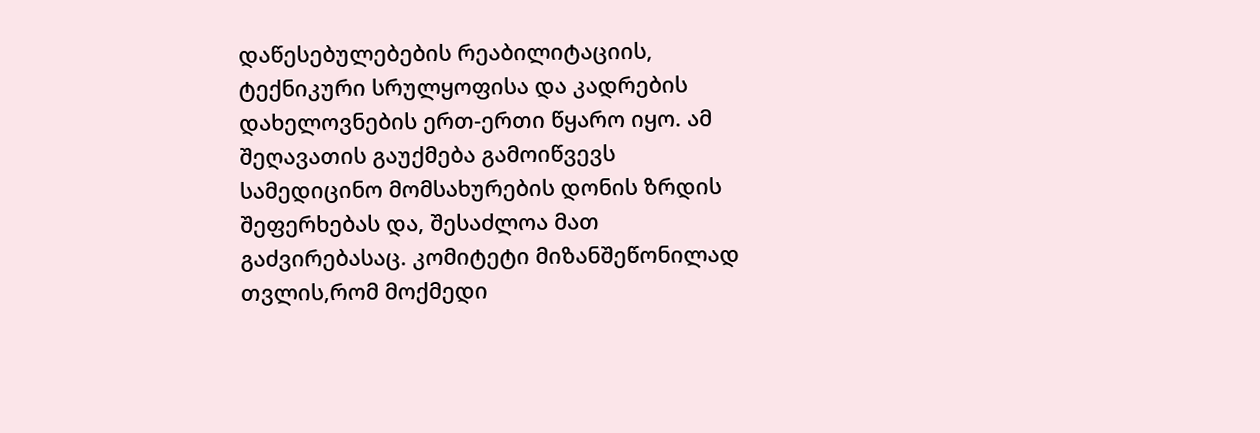დაწესებულებების რეაბილიტაციის, ტექნიკური სრულყოფისა და კადრების დახელოვნების ერთ-ერთი წყარო იყო. ამ შეღავათის გაუქმება გამოიწვევს სამედიცინო მომსახურების დონის ზრდის შეფერხებას და, შესაძლოა მათ გაძვირებასაც. კომიტეტი მიზანშეწონილად თვლის,რომ მოქმედი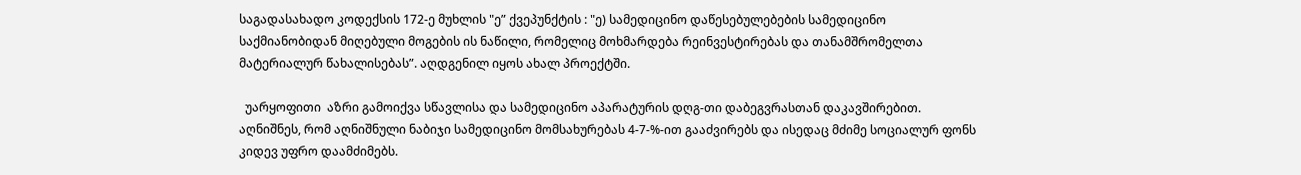საგადასახადო კოდექსის 172-ე მუხლის "ე” ქვეპუნქტის : "ე) სამედიცინო დაწესებულებების სამედიცინო საქმიანობიდან მიღებული მოგების ის ნაწილი, რომელიც მოხმარდება რეინვესტირებას და თანამშრომელთა მატერიალურ წახალისებას”. აღდგენილ იყოს ახალ პროექტში.

  უარყოფითი  აზრი გამოიქვა სწავლისა და სამედიცინო აპარატურის დღგ-თი დაბეგვრასთან დაკავშირებით.  აღნიშნეს, რომ აღნიშნული ნაბიჯი სამედიცინო მომსახურებას 4-7-%-ით გააძვირებს და ისედაც მძიმე სოციალურ ფონს კიდევ უფრო დაამძიმებს.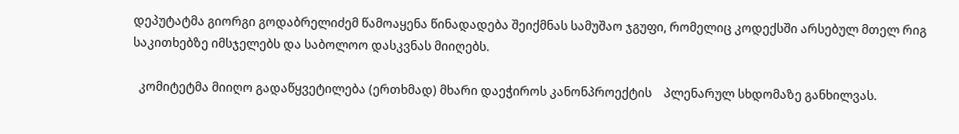დეპუტატმა გიორგი გოდაბრელიძემ წამოაყენა წინადადება შეიქმნას სამუშაო ჯგუფი, რომელიც კოდექსში არსებულ მთელ რიგ საკითხებზე იმსჯელებს და საბოლოო დასკვნას მიიღებს.

  კომიტეტმა მიიღო გადაწყვეტილება (ერთხმად) მხარი დაეჭიროს კანონპროექტის    პლენარულ სხდომაზე განხილვას.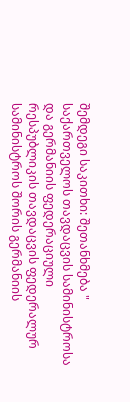შემდეგი საკითხი: შეთანხმება " საქართველოს თავდაცვის სამინისტროსა და გერმანიის ფედერაციული რესპუბლიკის თავდაცვის ფედერალურ სამინისტროს შორის გერმანიის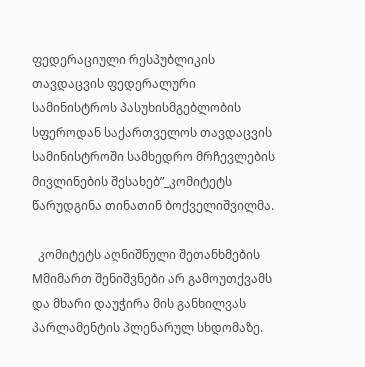ფედერაციული რესპუბლიკის თავდაცვის ფედერალური სამინისტროს პასუხისმგებლობის სფეროდან საქართველოს თავდაცვის სამინისტროში სამხედრო მრჩევლების მივლინების შესახებ”_კომიტეტს წარუდგინა თინათინ ბოქველიშვილმა.

  კომიტეტს აღნიშნული შეთანხმების Mმიმართ შენიშვნები არ გამოუთქვამს და მხარი დაუჭირა მის განხილვას პარლამენტის პლენარულ სხდომაზე.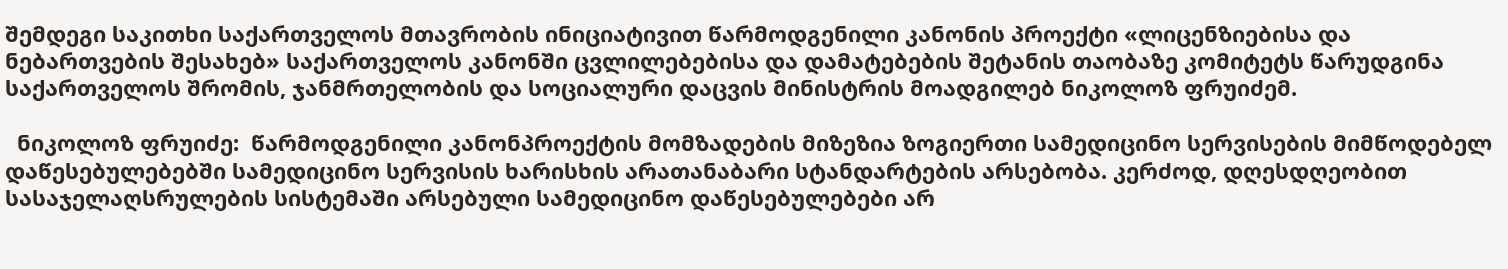შემდეგი საკითხი საქართველოს მთავრობის ინიციატივით წარმოდგენილი კანონის პროექტი «ლიცენზიებისა და ნებართვების შესახებ» საქართველოს კანონში ცვლილებებისა და დამატებების შეტანის თაობაზე კომიტეტს წარუდგინა საქართველოს შრომის, ჯანმრთელობის და სოციალური დაცვის მინისტრის მოადგილებ ნიკოლოზ ფრუიძემ.

  ნიკოლოზ ფრუიძე:  წარმოდგენილი კანონპროექტის მომზადების მიზეზია ზოგიერთი სამედიცინო სერვისების მიმწოდებელ დაწესებულებებში სამედიცინო სერვისის ხარისხის არათანაბარი სტანდარტების არსებობა. კერძოდ, დღესდღეობით სასაჯელაღსრულების სისტემაში არსებული სამედიცინო დაწესებულებები არ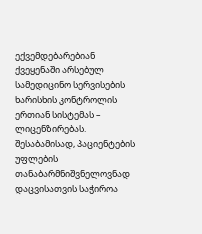ექვემდებარებიან ქვეყენაში არსებულ სამედიცინო სერვისების ხარისხის კონტროლის ერთიან სისტემას – ლიცენზირებას. შესაბამისად, პაციენტების უფლების თანაბარმნიშვნელოვნად დაცვისათვის საჭიროა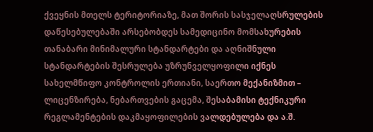ქვეყნის მთელს ტერიტორიაზე, მათ შორის სასჯელაღსრულების დაწესებულებაში არსებობდეს სამედიცინო მომსახურების თანაბარი მინიმალური სტანდარტები და აღნიშნული სტანდარტების შესრულება უზრუნველყოფილი იქნეს სახელმწიფო კონტროლის ერთიანი, საერთო მექანიზმით – ლიცენზირება, ნებართვების გაცემა, შესაბამისი ტექნიკური რეგლამენტების დაკმაყოფილების ვალდებულება და ა.შ.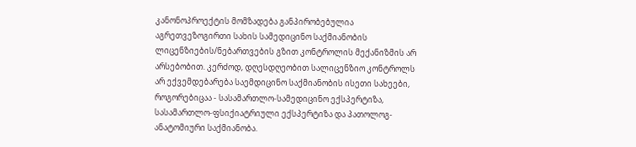კანონოპროექტის მომზადება განპირობებულია აგრეთვეზოგირთი სახის სამედიცინო საქმიანობის ლიცენზიების/ნებართვების გზით კონტროლის მექანიზმის არ არსებობით. კერძოდ, დღესდღეობით სალიცენზიო კონტროლს არ ექვემდებარება საემდიცინო საქმიანობის ისეთი სახეები, როგორებიცაა - სასამართლო-სამედიცინო ექსპერტიზა, სასამართლო-ფსიქიატრიული ექსპერტიზა და პათოლოგ-ანატომიური საქმიანობა.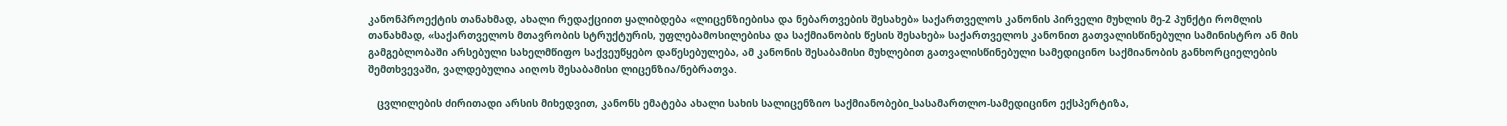კანონპროექტის თანახმად, ახალი რედაქციით ყალიბდება «ლიცენზიებისა და ნებართვების შესახებ» საქართველოს კანონის პირველი მუხლის მე-2 პუნქტი რომლის თანახმად, «საქართველოს მთავრობის სტრუქტურის, უფლებამოსილებისა და საქმიანობის წესის შესახებ» საქართველოს კანონით გათვალისწინებული სამინისტრო ან მის გამგებლობაში არსებული სახელმწიფო საქვეუწყებო დაწესებულება, ამ კანონის შესაბამისი მუხლებით გათვალისწინებული სამედიცინო საქმიანობის განხორციელების შემთხვევაში, ვალდებულია აიღოს შესაბამისი ლიცენზია/ნებრათვა.

   ცვლილების ძირითადი არსის მიხედვით, კანონს ემატება ახალი სახის სალიცენზიო საქმიანობები_სასამართლო-სამედიცინო ექსპერტიზა,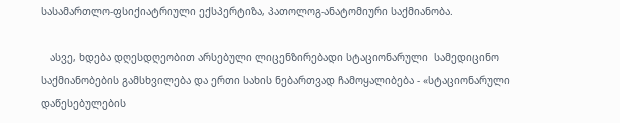სასამართლო-ფსიქიატრიული ექსპერტიზა, პათოლოგ-ანატომიური საქმიანობა.

   ასვე, ხდება დღესდღეობით არსებული ლიცენზირებადი სტაციონარული  სამედიცინო საქმიანობების გამსხვილება და ერთი სახის ნებართვად ჩამოყალიბება - «სტაციონარული დაწესებულების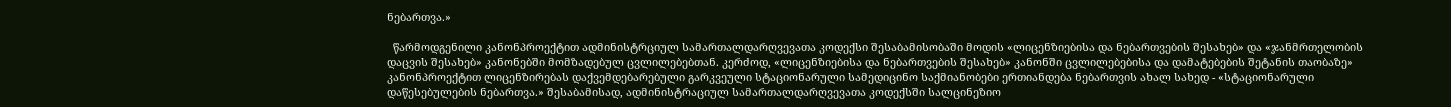ნებართვა.»

  წარმოდგენილი კანონპროექტით ადმინისტრციულ სამართალდარღვევათა კოდექსი შესაბამისობაში მოდის «ლიცენზიებისა და ნებართვების შესახებ» და «ჯანმრთელობის დაცვის შესახებ» კანონებში მომზადებულ ცვლილებებთან. კერძოდ, «ლიცენზიებისა და ნებართვების შესახებ» კანონში ცვლილებებისა და დამატებების შეტანის თაობაზე» კანონპროექტით ლიცენზირებას დაქვემდებარებული გარკვეული სტაციონარული სამედიცინო საქმიანობები ერთიანდება ნებართვის ახალ სახედ - «სტაციონარული დაწესებულების ნებართვა.» შესაბამისად, ადმინისტრაციულ სამართალდარღვევათა კოდექსში სალცინეზიო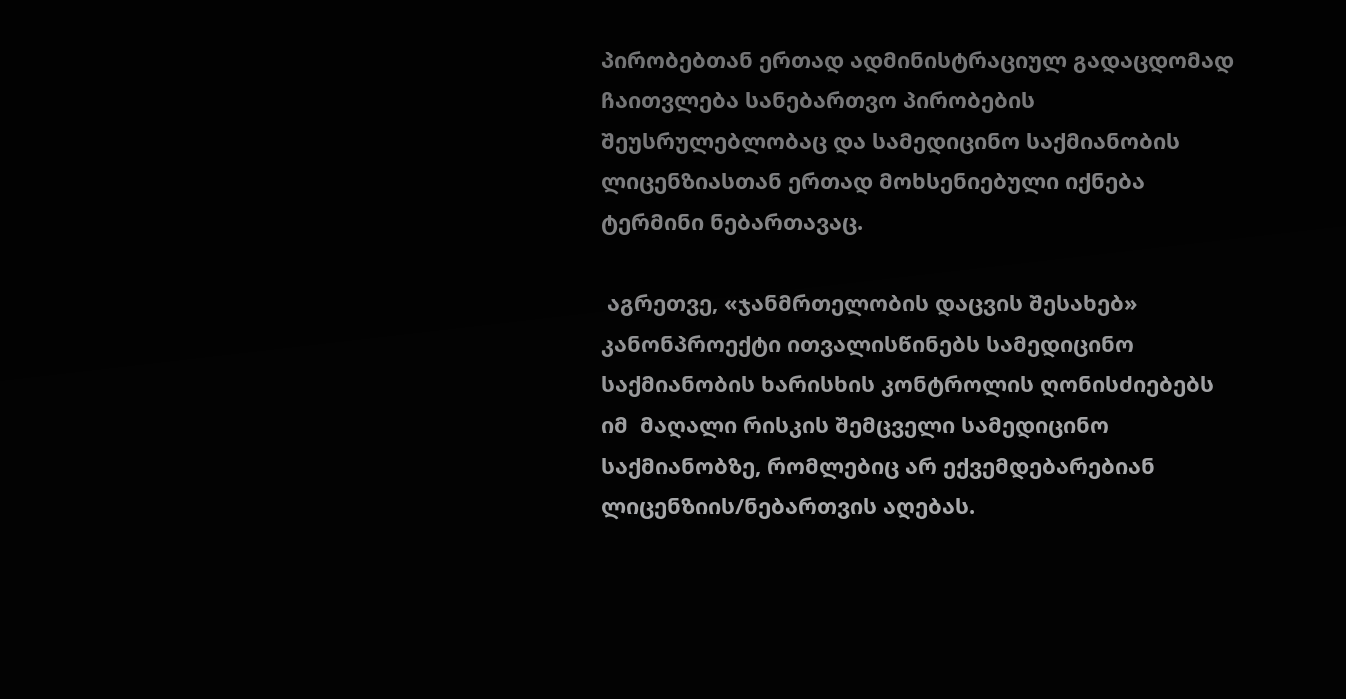პირობებთან ერთად ადმინისტრაციულ გადაცდომად ჩაითვლება სანებართვო პირობების შეუსრულებლობაც და სამედიცინო საქმიანობის ლიცენზიასთან ერთად მოხსენიებული იქნება ტერმინი ნებართავაც.

 აგრეთვე, «ჯანმრთელობის დაცვის შესახებ» კანონპროექტი ითვალისწინებს სამედიცინო საქმიანობის ხარისხის კონტროლის ღონისძიებებს იმ  მაღალი რისკის შემცველი სამედიცინო საქმიანობზე, რომლებიც არ ექვემდებარებიან ლიცენზიის/ნებართვის აღებას.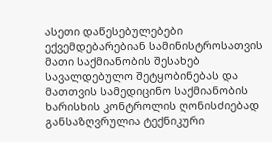ასეთი დაწესებულებები ექვემდებარებიან სამინისტროსათვის მათი საქმიანობის შესახებ სავალდებულო შეტყობინებას და მათთვის სამედიცინო საქმიანობის ხარისხის კონტროლის ღონისძიებად განსაზღვრულია ტექნიკური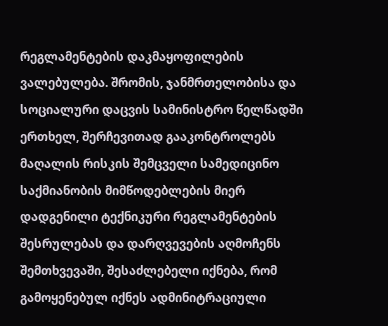რეგლამენტების დაკმაყოფილების ვალებულება. შრომის, ჯანმრთელობისა და სოციალური დაცვის სამინისტრო წელწადში ერთხელ, შერჩევითად გააკონტროლებს მაღალის რისკის შემცველი სამედიცინო საქმიანობის მიმწოდებლების მიერ დადგენილი ტექნიკური რეგლამენტების შესრულებას და დარღვევების აღმოჩენს შემთხვევაში, შესაძლებელი იქნება, რომ გამოყენებულ იქნეს ადმინიტრაციული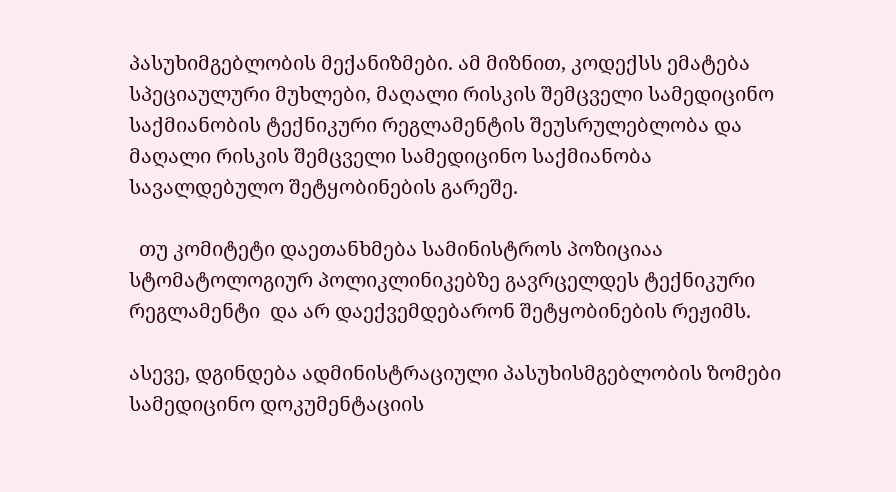პასუხიმგებლობის მექანიზმები. ამ მიზნით, კოდექსს ემატება სპეციაულური მუხლები, მაღალი რისკის შემცველი სამედიცინო საქმიანობის ტექნიკური რეგლამენტის შეუსრულებლობა და მაღალი რისკის შემცველი სამედიცინო საქმიანობა სავალდებულო შეტყობინების გარეშე.

  თუ კომიტეტი დაეთანხმება სამინისტროს პოზიციაა სტომატოლოგიურ პოლიკლინიკებზე გავრცელდეს ტექნიკური რეგლამენტი  და არ დაექვემდებარონ შეტყობინების რეჟიმს.

ასევე, დგინდება ადმინისტრაციული პასუხისმგებლობის ზომები სამედიცინო დოკუმენტაციის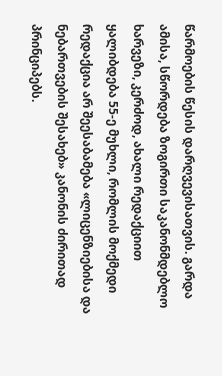წარმოების წესის დარღვევისათვის. გარდა ამისა, სწორდება ზოგირთი საკანონმდებლო ხარვეზი, კერძოდ, ახალი რედაქციით ყალიბდება 55-ე მუხლი, რომლის მოქმედი რედაქცია არ შეესაბამება «ლიცენზიებისა და ნებართვების შესახებ» კანონის ძირითად პრინციპებს.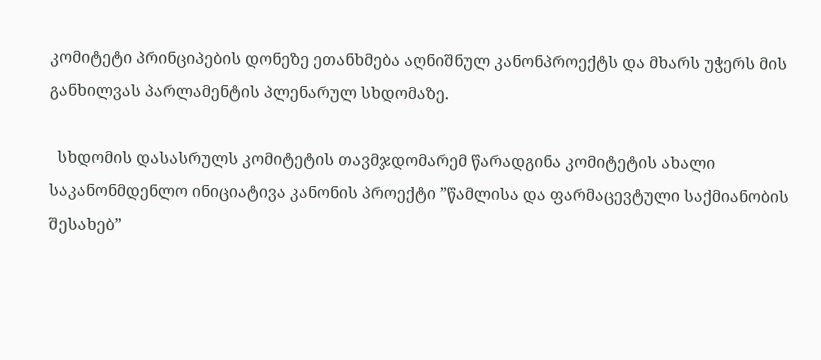კომიტეტი პრინციპების დონეზე ეთანხმება აღნიშნულ კანონპროექტს და მხარს უჭერს მის განხილვას პარლამენტის პლენარულ სხდომაზე.

  სხდომის დასასრულს კომიტეტის თავმჯდომარემ წარადგინა კომიტეტის ახალი საკანონმდენლო ინიციატივა კანონის პროექტი ”წამლისა და ფარმაცევტული საქმიანობის შესახებ”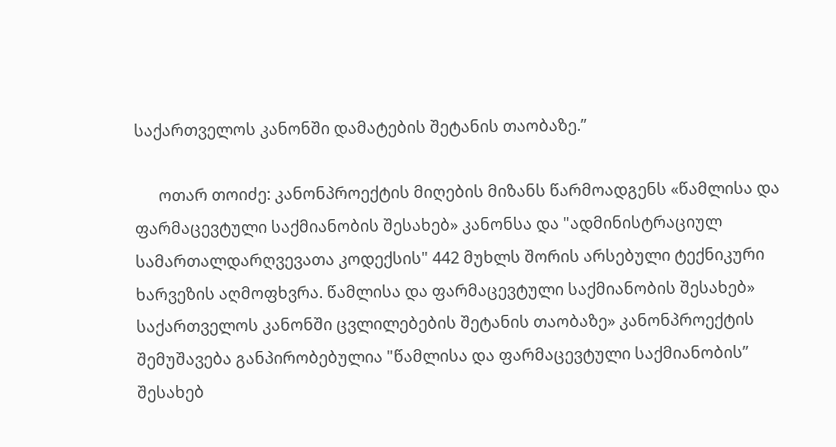საქართველოს კანონში დამატების შეტანის თაობაზე.”

      ოთარ თოიძე: კანონპროექტის მიღების მიზანს წარმოადგენს «წამლისა და ფარმაცევტული საქმიანობის შესახებ» კანონსა და "ადმინისტრაციულ სამართალდარღვევათა კოდექსის" 442 მუხლს შორის არსებული ტექნიკური  ხარვეზის აღმოფხვრა. წამლისა და ფარმაცევტული საქმიანობის შესახებ» საქართველოს კანონში ცვლილებების შეტანის თაობაზე» კანონპროექტის შემუშავება განპირობებულია "წამლისა და ფარმაცევტული საქმიანობის” შესახებ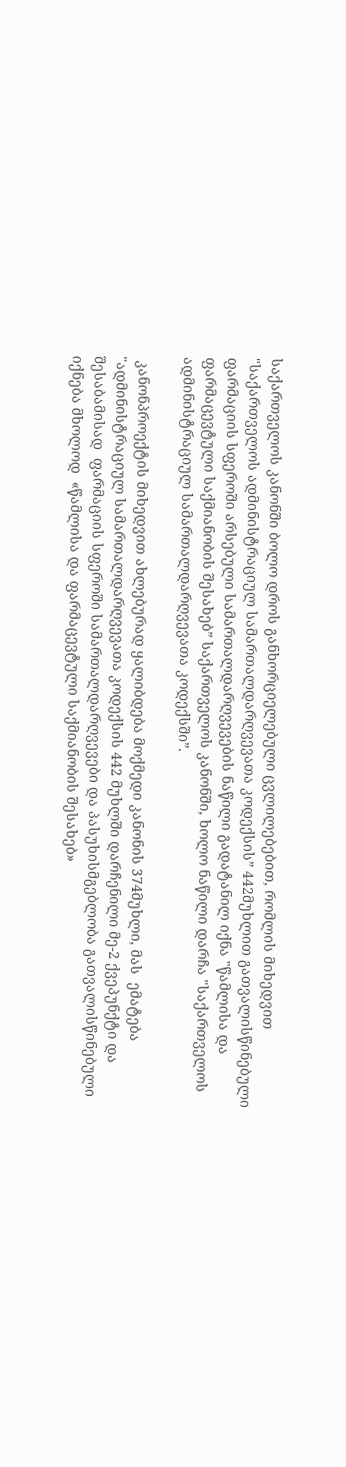საქართველოს კანონში ბოლო დროს განხორციელებული ცვლილებებით, რომლის მიხედვით "საქართველოს ადმინისტრაციულ სამართალდარღვევათა კოდექსის” 442მუხლით გათვალისწინებული ფარმაციის სფეროში არსებული სამართალდარღვევების ნაწილი გადატანილ იქნა "წამლისა და ფარმაცევტული საქმიანობის შესახებ” საქართველოს კანონში, ხოლო ნაწილი დარჩა "საქართველოს ადმინისტრაციულ სამართალდარღვევათა კოდექსში”.

 კანონპროექტის მიხედვით ახლებურად ყალიბდება მოქმედი კანონის 374მუხლი, მას  ემატება "ადმინისტრაციულ სამართალდარღვევათა კოდექსის 442 მუხლში დარჩენილი მე-2 ქვეპუნქტი და შესაბამისად  ფარმაციის სფეროში სამართალდარღვევები და პასუხისმგებლობა გათვალისწინებული იქნება მხოლოდ  «წამლისა და ფარმაცევტული საქმიანობის შესახებ»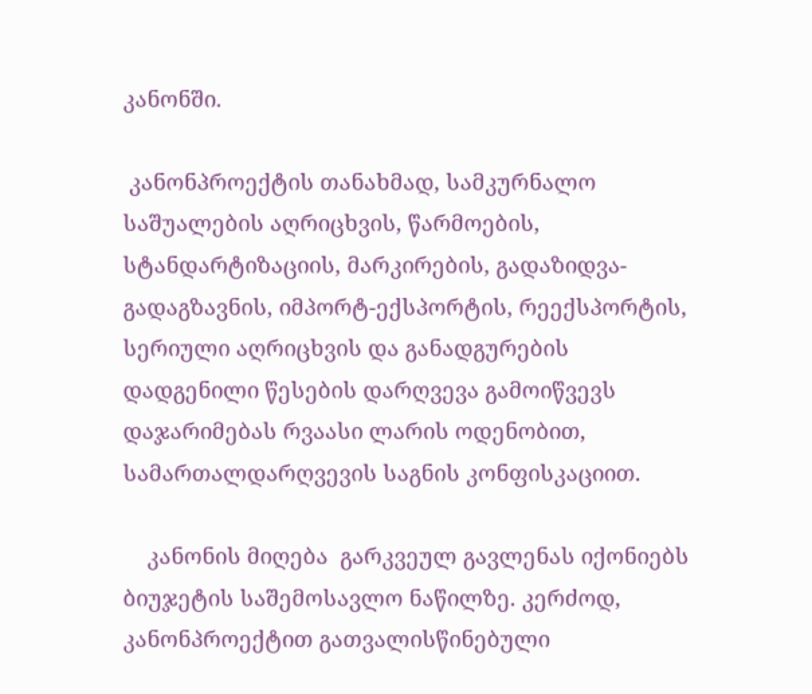კანონში.

 კანონპროექტის თანახმად, სამკურნალო საშუალების აღრიცხვის, წარმოების, სტანდარტიზაციის, მარკირების, გადაზიდვა-გადაგზავნის, იმპორტ-ექსპორტის, რეექსპორტის, სერიული აღრიცხვის და განადგურების დადგენილი წესების დარღვევა გამოიწვევს დაჯარიმებას რვაასი ლარის ოდენობით, სამართალდარღვევის საგნის კონფისკაციით.

    კანონის მიღება  გარკვეულ გავლენას იქონიებს ბიუჯეტის საშემოსავლო ნაწილზე. კერძოდ, კანონპროექტით გათვალისწინებული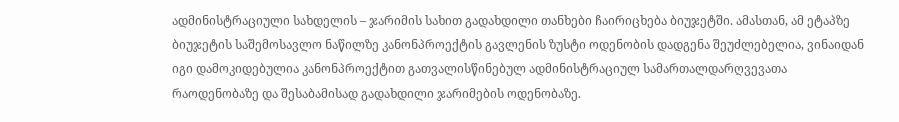ადმინისტრაციული სახდელის – ჯარიმის სახით გადახდილი თანხები ჩაირიცხება ბიუჯეტში. ამასთან, ამ ეტაპზე ბიუჯეტის საშემოსავლო ნაწილზე კანონპროექტის გავლენის ზუსტი ოდენობის დადგენა შეუძლებელია, ვინაიდან იგი დამოკიდებულია კანონპროექტით გათვალისწინებულ ადმინისტრაციულ სამართალდარღვევათა რაოდენობაზე და შესაბამისად გადახდილი ჯარიმების ოდენობაზე.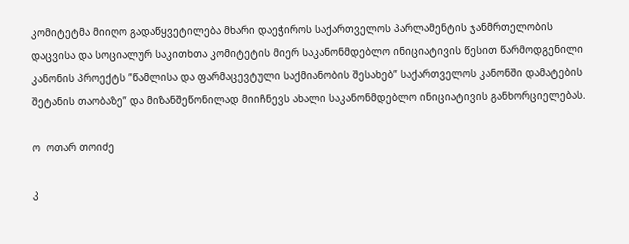კომიტეტმა მიიღო გადაწყვეტილება მხარი დაეჭიროს საქართველოს პარლამენტის ჯანმრთელობის დაცვისა და სოციალურ საკითხთა კომიტეტის მიერ საკანონმდებლო ინიციატივის წესით წარმოდგენილი კანონის პროექტს ”წამლისა და ფარმაცევტული საქმიანობის შესახებ” საქართველოს კანონში დამატების შეტანის თაობაზე” და მიზანშეწონილად მიიჩნევს ახალი საკანონმდებლო ინიციატივის განხორციელებას.

ო  ოთარ თოიძე

კ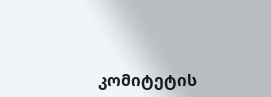კომიტეტის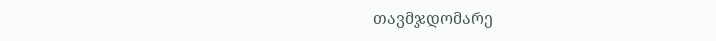თავმჯდომარე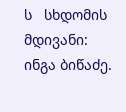ს   სხდომის მდივანი:    ინგა ბიწაძე.